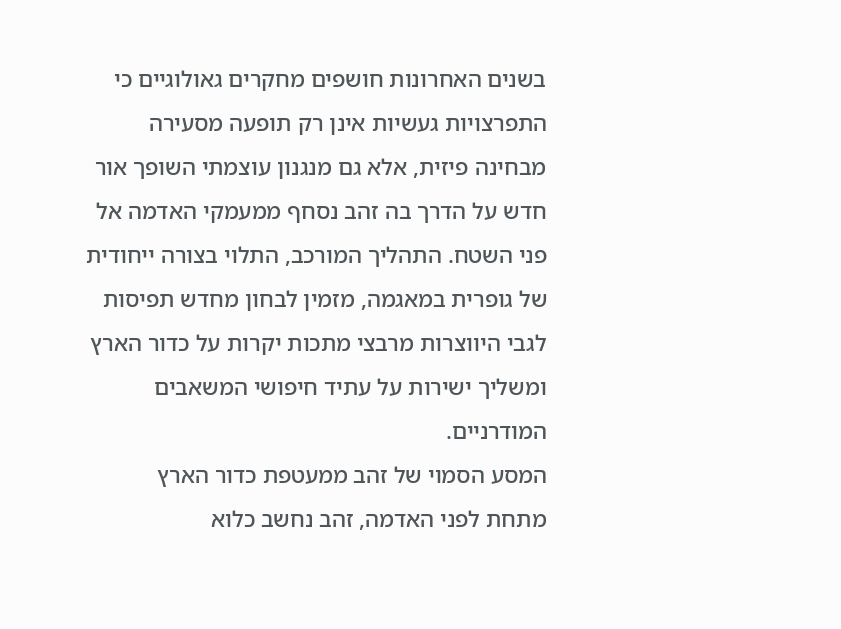בשנים האחרונות חושפים מחקרים גאולוגיים כי התפרצויות געשיות אינן רק תופעה מסעירה מבחינה פיזית, אלא גם מנגנון עוצמתי השופך אור חדש על הדרך בה זהב נסחף ממעמקי האדמה אל פני השטח. התהליך המורכב, התלוי בצורה ייחודית של גופרית במאגמה, מזמין לבחון מחדש תפיסות לגבי היווצרות מרבצי מתכות יקרות על כדור הארץ ומשליך ישירות על עתיד חיפושי המשאבים המודרניים.
המסע הסמוי של זהב ממעטפת כדור הארץ
מתחת לפני האדמה, זהב נחשב כלוא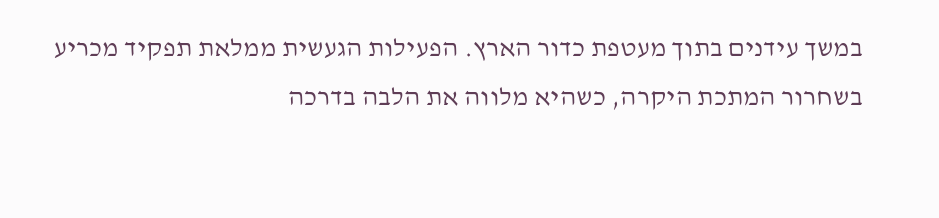במשך עידנים בתוך מעטפת כדור הארץ. הפעילות הגעשית ממלאת תפקיד מכריע בשחרור המתכת היקרה, כשהיא מלווה את הלבה בדרכה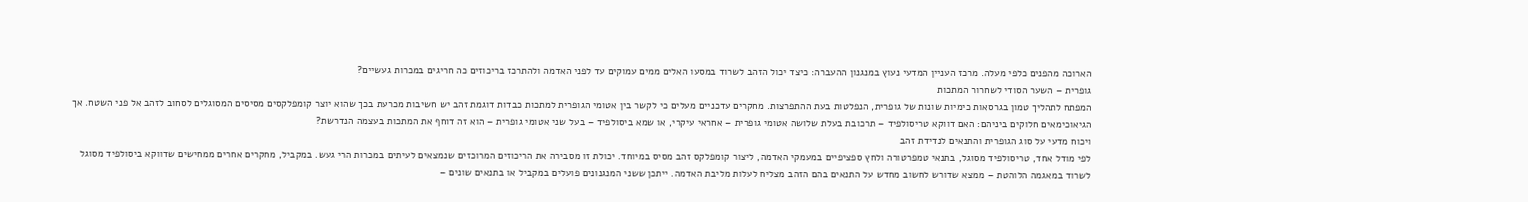הארוכה מהפנים כלפי מעלה. מרכז העניין המדעי נעוץ במנגנון ההעברה: כיצד יכול הזהב לשרוד במסעו האלים ממים עמוקים עד לפני האדמה ולהתרכז בריכוזים כה חריגים במכרות געשיים?
גופרית – השער הסודי לשחרור המתכות
המפתח לתהליך טמון בגרסאות כימיות שונות של גופרית, הנפלטות בעת ההתפרצות. מחקרים עדכניים מעלים כי לקשר בין אטומי הגופרית למתכות כבדות דוגמת זהב יש חשיבות מכרעת בכך שהוא יוצר קומפלקסים מסיסים המסוגלים לסחוב לזהב אל פני השטח. אך הגיאוכימאים חלוקים ביניהם: האם דווקא טריסולפיד – תרכובת בעלת שלושה אטומי גופרית – אחראי עיקרי, או שמא ביסולפיד – בעל שני אטומי גופרית – הוא זה דוחף את המתכות בעצמה הנדרשת?
ויכוח מדעי על סוג הגופרית והתנאים לנדידת זהב
לפי מודל אחד, טריסולפיד מסוגל, בתנאי טמפרטורה ולחץ ספציפיים במעמקי האדמה, ליצור קומפלקס זהב מסיס במיוחד. יכולת זו מסבירה את הריכוזים המרוכזים שנמצאים לעיתים במכרות הרי געש. במקביל, מחקרים אחרים ממחישים שדווקא ביסולפיד מסוגל לשרוד במאגמה הלוהטת – ממצא שדורש לחשוב מחדש על התנאים בהם הזהב מצליח לעלות מליבת האדמה. ייתכן ששני המנגנונים פועלים במקביל או בתנאים שונים –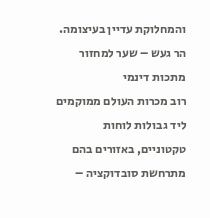והמחלוקת עדיין בעיצומה.
הר געש – שער למחזור מתכות דינמי
רוב מכרות העולם ממוקמים ליד גבולות לוחות טקטוניים, באזורים בהם מתרחשת סובדוקציה –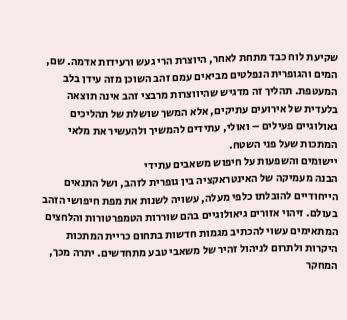שקיעת לוח כבד מתחת לאחר, היוצרת הרי געש ורעידות אדמה. שם, המים והגופרית הנפלטים מביאים עמם זהב השוכן מזה עידן בלב המעטפת. תהליך זה מדגיש שהיווצרות מרבצי זהב אינה תוצאה בלעדית של אירועים עתיקים, אלא המשך שושלת של תהליכים גאולוגיים פעילים – ואולי, עתידים להמשיך ולהעשיר את מלאי המתכות שעל פני השטח.
יישומים והשפעות על חיפוש משאבים עתידי
הבנה מעמיקה של האינטראקציה בין גופרית לזהב, ושל התנאים הייחודיים להובלתו כלפי מעלה, עשויה לשנות את מפת חיפושי הזהב בעולם. זיהוי אזורים גיאולוגיים בהם שוררות הטמפרטורות והלחצים המתאימים עשוי להכתיב מגמות חדשות בתחום כריית המתכות היקרות ולתרום לניהול זהיר של משאבי טבע מתחדשים. יתרה מכך, המחקר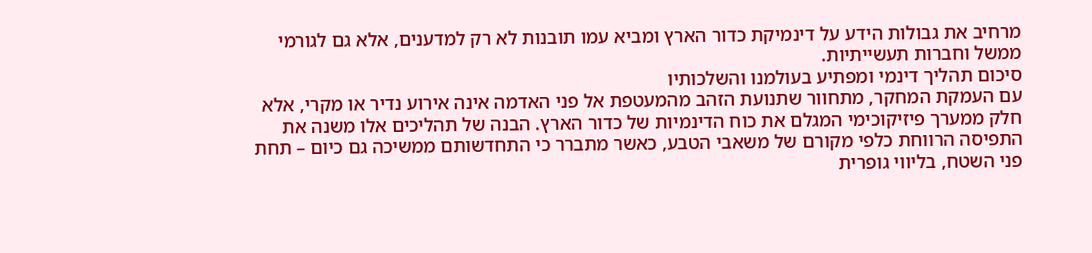מרחיב את גבולות הידע על דינמיקת כדור הארץ ומביא עמו תובנות לא רק למדענים, אלא גם לגורמי ממשל וחברות תעשייתיות.
סיכום תהליך דינמי ומפתיע בעולמנו והשלכותיו
עם העמקת המחקר, מתחוור שתנועת הזהב מהמעטפת אל פני האדמה אינה אירוע נדיר או מקרי, אלא חלק ממערך פיזיקוכימי המגלם את כוח הדינמיות של כדור הארץ. הבנה של תהליכים אלו משנה את התפיסה הרווחת כלפי מקורם של משאבי הטבע, כאשר מתברר כי התחדשותם ממשיכה גם כיום – תחת פני השטח, בליווי גופרית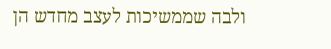ולבה שממשיכות לעצב מחדש הן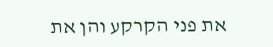את פני הקרקע והן את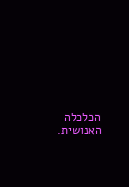הכלכלה האנושית.